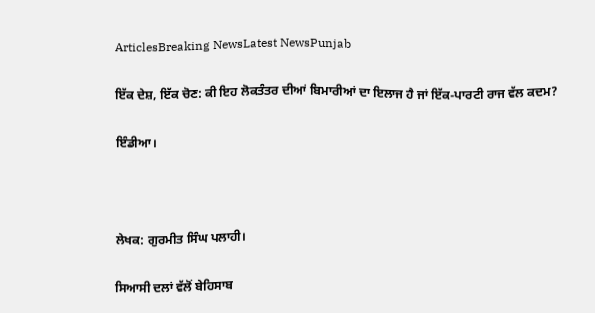ArticlesBreaking NewsLatest NewsPunjab

ਇੱਕ ਦੇਸ਼, ਇੱਕ ਚੋਣ: ਕੀ ਇਹ ਲੋਕਤੰਤਰ ਦੀਆਂ ਬਿਮਾਰੀਆਂ ਦਾ ਇਲਾਜ ਹੈ ਜਾਂ ਇੱਕ-ਪਾਰਟੀ ਰਾਜ ਵੱਲ ਕਦਮ?

ਇੰਡੀਆ।



ਲੇਖਕ: ਗੁਰਮੀਤ ਸਿੰਘ ਪਲਾਹੀ।

ਸਿਆਸੀ ਦਲਾਂ ਵੱਲੋਂ ਬੇਹਿਸਾਬ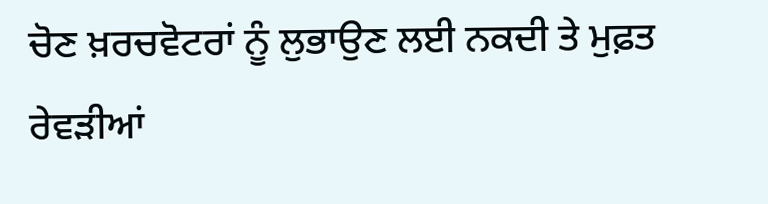ਚੋਣ ਖ਼ਰਚਵੋਟਰਾਂ ਨੂੰ ਲੁਭਾਉਣ ਲਈ ਨਕਦੀ ਤੇ ਮੁਫ਼ਤ ਰੇਵੜੀਆਂ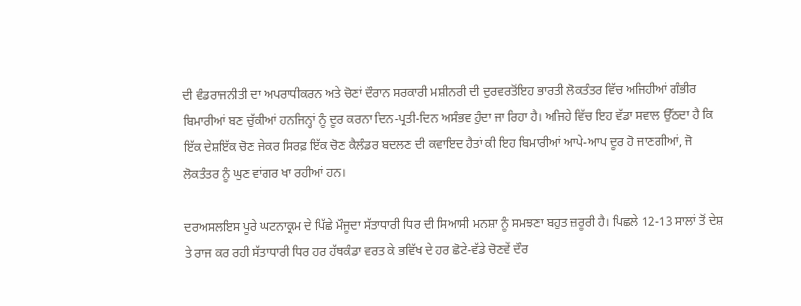ਦੀ ਵੰਡਰਾਜਨੀਤੀ ਦਾ ਅਪਰਾਧੀਕਰਨ ਅਤੇ ਚੋਣਾਂ ਦੌਰਾਨ ਸਰਕਾਰੀ ਮਸ਼ੀਨਰੀ ਦੀ ਦੁਰਵਰਤੋਂਇਹ ਭਾਰਤੀ ਲੋਕਤੰਤਰ ਵਿੱਚ ਅਜਿਹੀਆਂ ਗੰਭੀਰ ਬਿਮਾਰੀਆਂ ਬਣ ਚੁੱਕੀਆਂ ਹਨਜਿਨ੍ਹਾਂ ਨੂੰ ਦੂਰ ਕਰਨਾ ਦਿਨ-ਪ੍ਰਤੀ-ਦਿਨ ਅਸੰਭਵ ਹੁੰਦਾ ਜਾ ਰਿਹਾ ਹੈ। ਅਜਿਹੇ ਵਿੱਚ ਇਹ ਵੱਡਾ ਸਵਾਲ ਉੱਠਦਾ ਹੈ ਕਿ ਇੱਕ ਦੇਸ਼ਇੱਕ ਚੋਣ ਜੇਕਰ ਸਿਰਫ਼ ਇੱਕ ਚੋਣ ਕੈਲੰਡਰ ਬਦਲਣ ਦੀ ਕਵਾਇਦ ਹੈਤਾਂ ਕੀ ਇਹ ਬਿਮਾਰੀਆਂ ਆਪੇ-ਆਪ ਦੂਰ ਹੋ ਜਾਣਗੀਆਂ, ਜੋ ਲੋਕਤੰਤਰ ਨੂੰ ਘੁਣ ਵਾਂਗਰ ਖਾ ਰਹੀਆਂ ਹਨ।

ਦਰਅਸਲਇਸ ਪੂਰੇ ਘਟਨਾਕ੍ਰਮ ਦੇ ਪਿੱਛੇ ਮੌਜੂਦਾ ਸੱਤਾਧਾਰੀ ਧਿਰ ਦੀ ਸਿਆਸੀ ਮਨਸ਼ਾ ਨੂੰ ਸਮਝਣਾ ਬਹੁਤ ਜ਼ਰੂਰੀ ਹੈ। ਪਿਛਲੇ 12-13 ਸਾਲਾਂ ਤੋਂ ਦੇਸ਼ ਤੇ ਰਾਜ ਕਰ ਰਹੀ ਸੱਤਾਧਾਰੀ ਧਿਰ ਹਰ ਹੱਥਕੰਡਾ ਵਰਤ ਕੇ ਭਵਿੱਖ ਦੇ ਹਰ ਛੋਟੇ-ਵੱਡੇ ਚੋਣਵੇਂ ਦੌਰ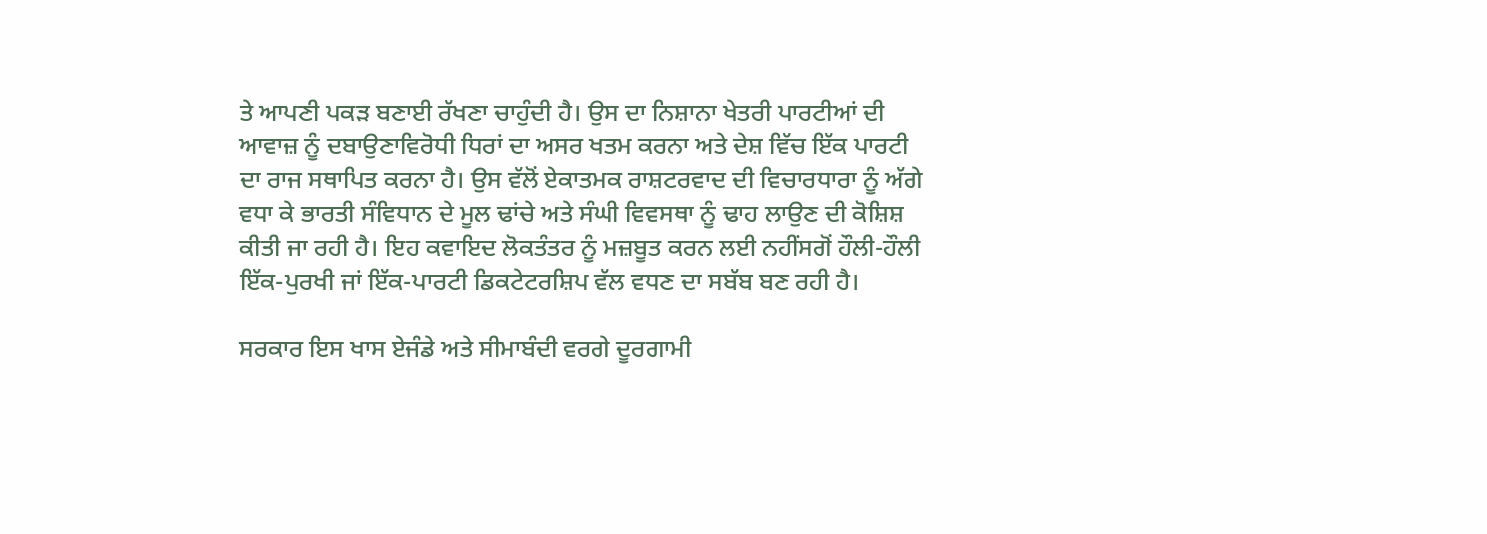ਤੇ ਆਪਣੀ ਪਕੜ ਬਣਾਈ ਰੱਖਣਾ ਚਾਹੁੰਦੀ ਹੈ। ਉਸ ਦਾ ਨਿਸ਼ਾਨਾ ਖੇਤਰੀ ਪਾਰਟੀਆਂ ਦੀ ਆਵਾਜ਼ ਨੂੰ ਦਬਾਉਣਾਵਿਰੋਧੀ ਧਿਰਾਂ ਦਾ ਅਸਰ ਖਤਮ ਕਰਨਾ ਅਤੇ ਦੇਸ਼ ਵਿੱਚ ਇੱਕ ਪਾਰਟੀ ਦਾ ਰਾਜ ਸਥਾਪਿਤ ਕਰਨਾ ਹੈ। ਉਸ ਵੱਲੋਂ ਏਕਾਤਮਕ ਰਾਸ਼ਟਰਵਾਦ ਦੀ ਵਿਚਾਰਧਾਰਾ ਨੂੰ ਅੱਗੇ ਵਧਾ ਕੇ ਭਾਰਤੀ ਸੰਵਿਧਾਨ ਦੇ ਮੂਲ ਢਾਂਚੇ ਅਤੇ ਸੰਘੀ ਵਿਵਸਥਾ ਨੂੰ ਢਾਹ ਲਾਉਣ ਦੀ ਕੋਸ਼ਿਸ਼ ਕੀਤੀ ਜਾ ਰਹੀ ਹੈ। ਇਹ ਕਵਾਇਦ ਲੋਕਤੰਤਰ ਨੂੰ ਮਜ਼ਬੂਤ ਕਰਨ ਲਈ ਨਹੀਂਸਗੋਂ ਹੌਲੀ-ਹੌਲੀ ਇੱਕ-ਪੁਰਖੀ ਜਾਂ ਇੱਕ-ਪਾਰਟੀ ਡਿਕਟੇਟਰਸ਼ਿਪ ਵੱਲ ਵਧਣ ਦਾ ਸਬੱਬ ਬਣ ਰਹੀ ਹੈ।

ਸਰਕਾਰ ਇਸ ਖਾਸ ਏਜੰਡੇ ਅਤੇ ਸੀਮਾਬੰਦੀ ਵਰਗੇ ਦੂਰਗਾਮੀ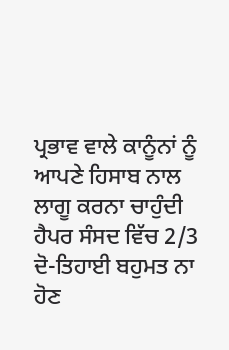ਪ੍ਰਭਾਵ ਵਾਲੇ ਕਾਨੂੰਨਾਂ ਨੂੰ ਆਪਣੇ ਹਿਸਾਬ ਨਾਲ ਲਾਗੂ ਕਰਨਾ ਚਾਹੁੰਦੀ ਹੈਪਰ ਸੰਸਦ ਵਿੱਚ 2/3 ਦੋ-ਤਿਹਾਈ ਬਹੁਮਤ ਨਾ ਹੋਣ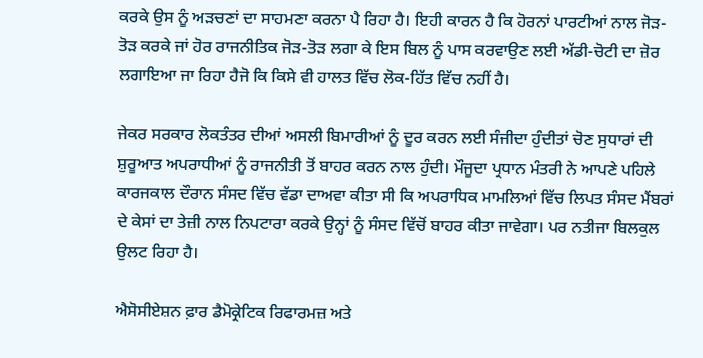ਕਰਕੇ ਉਸ ਨੂੰ ਅੜਚਣਾਂ ਦਾ ਸਾਹਮਣਾ ਕਰਨਾ ਪੈ ਰਿਹਾ ਹੈ। ਇਹੀ ਕਾਰਨ ਹੈ ਕਿ ਹੋਰਨਾਂ ਪਾਰਟੀਆਂ ਨਾਲ ਜੋੜ-ਤੋੜ ਕਰਕੇ ਜਾਂ ਹੋਰ ਰਾਜਨੀਤਿਕ ਜੋੜ-ਤੋੜ ਲਗਾ ਕੇ ਇਸ ਬਿਲ ਨੂੰ ਪਾਸ ਕਰਵਾਉਣ ਲਈ ਅੱਡੀ-ਚੋਟੀ ਦਾ ਜ਼ੋਰ ਲਗਾਇਆ ਜਾ ਰਿਹਾ ਹੈਜੋ ਕਿ ਕਿਸੇ ਵੀ ਹਾਲਤ ਵਿੱਚ ਲੋਕ-ਹਿੱਤ ਵਿੱਚ ਨਹੀਂ ਹੈ।

ਜੇਕਰ ਸਰਕਾਰ ਲੋਕਤੰਤਰ ਦੀਆਂ ਅਸਲੀ ਬਿਮਾਰੀਆਂ ਨੂੰ ਦੂਰ ਕਰਨ ਲਈ ਸੰਜੀਦਾ ਹੁੰਦੀਤਾਂ ਚੋਣ ਸੁਧਾਰਾਂ ਦੀ ਸ਼ੁਰੂਆਤ ਅਪਰਾਧੀਆਂ ਨੂੰ ਰਾਜਨੀਤੀ ਤੋਂ ਬਾਹਰ ਕਰਨ ਨਾਲ ਹੁੰਦੀ। ਮੌਜੂਦਾ ਪ੍ਰਧਾਨ ਮੰਤਰੀ ਨੇ ਆਪਣੇ ਪਹਿਲੇ ਕਾਰਜਕਾਲ ਦੌਰਾਨ ਸੰਸਦ ਵਿੱਚ ਵੱਡਾ ਦਾਅਵਾ ਕੀਤਾ ਸੀ ਕਿ ਅਪਰਾਧਿਕ ਮਾਮਲਿਆਂ ਵਿੱਚ ਲਿਪਤ ਸੰਸਦ ਮੈਂਬਰਾਂ ਦੇ ਕੇਸਾਂ ਦਾ ਤੇਜ਼ੀ ਨਾਲ ਨਿਪਟਾਰਾ ਕਰਕੇ ਉਨ੍ਹਾਂ ਨੂੰ ਸੰਸਦ ਵਿੱਚੋਂ ਬਾਹਰ ਕੀਤਾ ਜਾਵੇਗਾ। ਪਰ ਨਤੀਜਾ ਬਿਲਕੁਲ ਉਲਟ ਰਿਹਾ ਹੈ।

ਐਸੋਸੀਏਸ਼ਨ ਫ਼ਾਰ ਡੈਮੋਕ੍ਰੇਟਿਕ ਰਿਫਾਰਮਜ਼ ਅਤੇ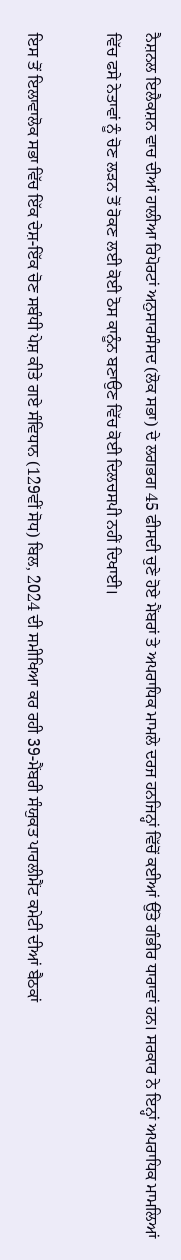ਨੈਸ਼ਨਲ ਇਲੈਕਸ਼ਨ ਵਾਚ ਦੀਆਂ ਹਾਲੀਆ ਰਿਪੋਰਟਾਂ ਅਨੁਸਾਰਸੰਸਦ (ਲੋਕ ਸਭਾ) ਦੇ ਲਗਭਗ 45 ਫੀਸਦੀ ਚੁਣੇ ਹੋਏ ਮੈਂਬਰਾਂ ਤੇ ਅਪਰਾਧਿਕ ਮਾਮਲੇ ਦਰਜ ਹਨਜਿਨ੍ਹਾਂ ਵਿੱਚੋਂ ਕਈਆਂ ਉੱਤੇ ਗੰਭੀਰ ਧਾਰਾਵਾਂ ਹਨ। ਸਰਕਾਰ ਨੇ ਇਨ੍ਹਾਂ ਅਪਰਾਧਿਕ ਮਾਮਲਿਆਂ ਵਿੱਚ ਫਸੇ ਨੇਤਾਵਾਂ ਨੂੰ ਚੋਣ ਲੜਨ ਤੋਂ ਰੋਕਣ ਲਈ ਕੋਈ ਠੋਸ ਕਾਨੂੰਨ ਬਣਾਉਣ ਵਿੱਚ ਕੋਈ ਦਿਲਚਸਪੀ ਨਹੀਂ ਦਿਖਾਈ।

ਇਸ ਤੋਂ ਇਲਾਵਾਲੋਕ ਸਭਾ ਵਿੱਚ ਇੱਕ ਦੇਸ਼-ਇੱਕ ਚੋਣ ਸਬੰਧੀ ਪੇਸ਼ ਕੀਤੇ ਗਏ ਸੰਵਿਧਾਨ (129ਵੀਂ ਸੋਧ) ਬਿਲ, 2024 ਦੀ ਸਮੀਖਿਆ ਕਰ ਰਹੀ 39-ਮੈਂਬਰੀ ਸੰਯੁਕਤ ਪਾਰਲੀਮੈਂਟ ਕਮੇਟੀ ਦੀਆਂ ਬੈਠਕਾਂ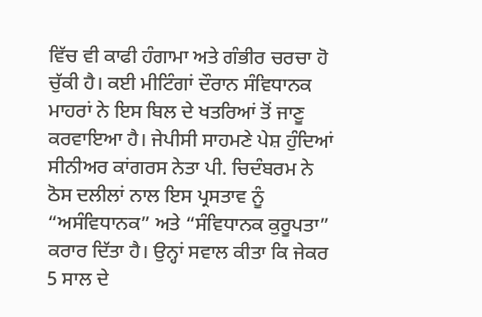ਵਿੱਚ ਵੀ ਕਾਫੀ ਹੰਗਾਮਾ ਅਤੇ ਗੰਭੀਰ ਚਰਚਾ ਹੋ ਚੁੱਕੀ ਹੈ। ਕਈ ਮੀਟਿੰਗਾਂ ਦੌਰਾਨ ਸੰਵਿਧਾਨਕ ਮਾਹਰਾਂ ਨੇ ਇਸ ਬਿਲ ਦੇ ਖਤਰਿਆਂ ਤੋਂ ਜਾਣੂ ਕਰਵਾਇਆ ਹੈ। ਜੇਪੀਸੀ ਸਾਹਮਣੇ ਪੇਸ਼ ਹੁੰਦਿਆਂ ਸੀਨੀਅਰ ਕਾਂਗਰਸ ਨੇਤਾ ਪੀ. ਚਿਦੰਬਰਮ ਨੇ ਠੋਸ ਦਲੀਲਾਂ ਨਾਲ ਇਸ ਪ੍ਰਸਤਾਵ ਨੂੰ “ਅਸੰਵਿਧਾਨਕ” ਅਤੇ “ਸੰਵਿਧਾਨਕ ਕੁਰੂਪਤਾ” ਕਰਾਰ ਦਿੱਤਾ ਹੈ। ਉਨ੍ਹਾਂ ਸਵਾਲ ਕੀਤਾ ਕਿ ਜੇਕਰ 5 ਸਾਲ ਦੇ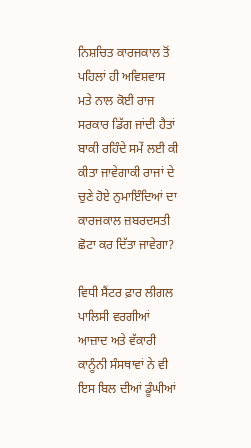ਨਿਸ਼ਚਿਤ ਕਾਰਜਕਾਲ ਤੋਂ ਪਹਿਲਾਂ ਹੀ ਅਵਿਸ਼ਵਾਸ ਮਤੇ ਨਾਲ ਕੋਈ ਰਾਜ ਸਰਕਾਰ ਡਿੱਗ ਜਾਂਦੀ ਹੈਤਾਂ ਬਾਕੀ ਰਹਿੰਦੇ ਸਮੇਂ ਲਈ ਕੀ ਕੀਤਾ ਜਾਵੇਗਾਕੀ ਰਾਜਾਂ ਦੇ ਚੁਣੇ ਹੋਏ ਨੁਮਾਇੰਦਿਆਂ ਦਾ ਕਾਰਜਕਾਲ ਜ਼ਬਰਦਸਤੀ ਛੋਟਾ ਕਰ ਦਿੱਤਾ ਜਾਵੇਗਾ?

ਵਿਧੀ ਸੈਂਟਰ ਫ਼ਾਰ ਲੀਗਲ ਪਾਲਿਸੀ ਵਰਗੀਆਂ ਆਜ਼ਾਦ ਅਤੇ ਵੱਕਾਰੀ ਕਾਨੂੰਨੀ ਸੰਸਥਾਵਾਂ ਨੇ ਵੀ ਇਸ ਬਿਲ ਦੀਆਂ ਡੂੰਘੀਆਂ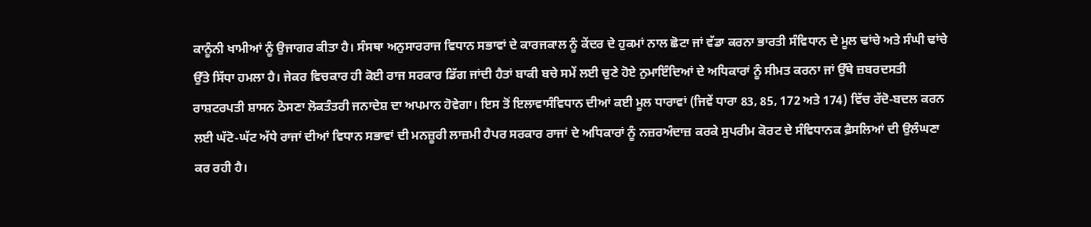ਕਾਨੂੰਨੀ ਖਾਮੀਆਂ ਨੂੰ ਉਜਾਗਰ ਕੀਤਾ ਹੈ। ਸੰਸਥਾ ਅਨੁਸਾਰਰਾਜ ਵਿਧਾਨ ਸਭਾਵਾਂ ਦੇ ਕਾਰਜਕਾਲ ਨੂੰ ਕੇਂਦਰ ਦੇ ਹੁਕਮਾਂ ਨਾਲ ਛੋਟਾ ਜਾਂ ਵੱਡਾ ਕਰਨਾ ਭਾਰਤੀ ਸੰਵਿਧਾਨ ਦੇ ਮੂਲ ਢਾਂਚੇ ਅਤੇ ਸੰਘੀ ਢਾਂਚੇ ਉੱਤੇ ਸਿੱਧਾ ਹਮਲਾ ਹੈ। ਜੇਕਰ ਵਿਚਕਾਰ ਹੀ ਕੋਈ ਰਾਜ ਸਰਕਾਰ ਡਿੱਗ ਜਾਂਦੀ ਹੈਤਾਂ ਬਾਕੀ ਬਚੇ ਸਮੇਂ ਲਈ ਚੁਣੇ ਹੋਏ ਨੁਮਾਇੰਦਿਆਂ ਦੇ ਅਧਿਕਾਰਾਂ ਨੂੰ ਸੀਮਤ ਕਰਨਾ ਜਾਂ ਉੱਥੇ ਜ਼ਬਰਦਸਤੀ ਰਾਸ਼ਟਰਪਤੀ ਸ਼ਾਸਨ ਠੋਸਣਾ ਲੋਕਤੰਤਰੀ ਜਨਾਦੇਸ਼ ਦਾ ਅਪਮਾਨ ਹੋਵੇਗਾ। ਇਸ ਤੋਂ ਇਲਾਵਾਸੰਵਿਧਾਨ ਦੀਆਂ ਕਈ ਮੂਲ ਧਾਰਾਵਾਂ (ਜਿਵੇਂ ਧਾਰਾ 83, 85, 172 ਅਤੇ 174) ਵਿੱਚ ਰੱਦੋ-ਬਦਲ ਕਰਨ ਲਈ ਘੱਟੋ-ਘੱਟ ਅੱਧੇ ਰਾਜਾਂ ਦੀਆਂ ਵਿਧਾਨ ਸਭਾਵਾਂ ਦੀ ਮਨਜ਼ੂਰੀ ਲਾਜ਼ਮੀ ਹੈਪਰ ਸਰਕਾਰ ਰਾਜਾਂ ਦੇ ਅਧਿਕਾਰਾਂ ਨੂੰ ਨਜ਼ਰਅੰਦਾਜ਼ ਕਰਕੇ ਸੁਪਰੀਮ ਕੋਰਟ ਦੇ ਸੰਵਿਧਾਨਕ ਫ਼ੈਸਲਿਆਂ ਦੀ ਉਲੰਘਣਾ ਕਰ ਰਹੀ ਹੈ।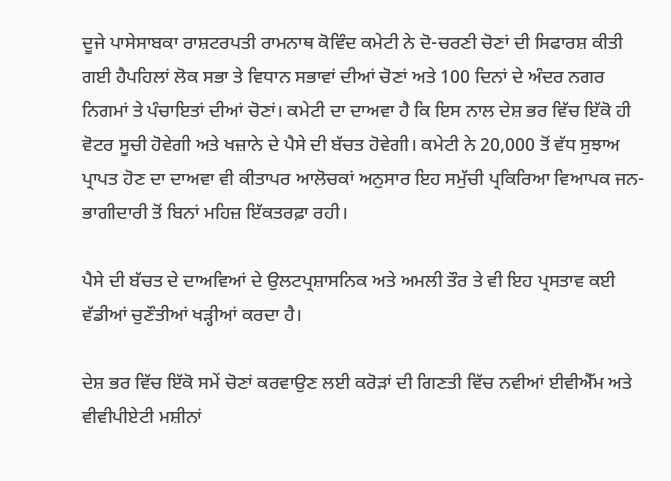ਦੂਜੇ ਪਾਸੇਸਾਬਕਾ ਰਾਸ਼ਟਰਪਤੀ ਰਾਮਨਾਥ ਕੋਵਿੰਦ ਕਮੇਟੀ ਨੇ ਦੋ-ਚਰਣੀ ਚੋਣਾਂ ਦੀ ਸਿਫਾਰਸ਼ ਕੀਤੀ ਗਈ ਹੈਪਹਿਲਾਂ ਲੋਕ ਸਭਾ ਤੇ ਵਿਧਾਨ ਸਭਾਵਾਂ ਦੀਆਂ ਚੋਣਾਂ ਅਤੇ 100 ਦਿਨਾਂ ਦੇ ਅੰਦਰ ਨਗਰ ਨਿਗਮਾਂ ਤੇ ਪੰਚਾਇਤਾਂ ਦੀਆਂ ਚੋਣਾਂ। ਕਮੇਟੀ ਦਾ ਦਾਅਵਾ ਹੈ ਕਿ ਇਸ ਨਾਲ ਦੇਸ਼ ਭਰ ਵਿੱਚ ਇੱਕੋ ਹੀ ਵੋਟਰ ਸੂਚੀ ਹੋਵੇਗੀ ਅਤੇ ਖਜ਼ਾਨੇ ਦੇ ਪੈਸੇ ਦੀ ਬੱਚਤ ਹੋਵੇਗੀ। ਕਮੇਟੀ ਨੇ 20,000 ਤੋਂ ਵੱਧ ਸੁਝਾਅ ਪ੍ਰਾਪਤ ਹੋਣ ਦਾ ਦਾਅਵਾ ਵੀ ਕੀਤਾਪਰ ਆਲੋਚਕਾਂ ਅਨੁਸਾਰ ਇਹ ਸਮੁੱਚੀ ਪ੍ਰਕਿਰਿਆ ਵਿਆਪਕ ਜਨ-ਭਾਗੀਦਾਰੀ ਤੋਂ ਬਿਨਾਂ ਮਹਿਜ਼ ਇੱਕਤਰਫ਼ਾ ਰਹੀ।

ਪੈਸੇ ਦੀ ਬੱਚਤ ਦੇ ਦਾਅਵਿਆਂ ਦੇ ਉਲਟਪ੍ਰਸ਼ਾਸਨਿਕ ਅਤੇ ਅਮਲੀ ਤੌਰ ਤੇ ਵੀ ਇਹ ਪ੍ਰਸਤਾਵ ਕਈ ਵੱਡੀਆਂ ਚੁਣੌਤੀਆਂ ਖੜ੍ਹੀਆਂ ਕਰਦਾ ਹੈ।

ਦੇਸ਼ ਭਰ ਵਿੱਚ ਇੱਕੋ ਸਮੇਂ ਚੋਣਾਂ ਕਰਵਾਉਣ ਲਈ ਕਰੋੜਾਂ ਦੀ ਗਿਣਤੀ ਵਿੱਚ ਨਵੀਆਂ ਈਵੀਐੱਮ ਅਤੇ ਵੀਵੀਪੀਏਟੀ ਮਸ਼ੀਨਾਂ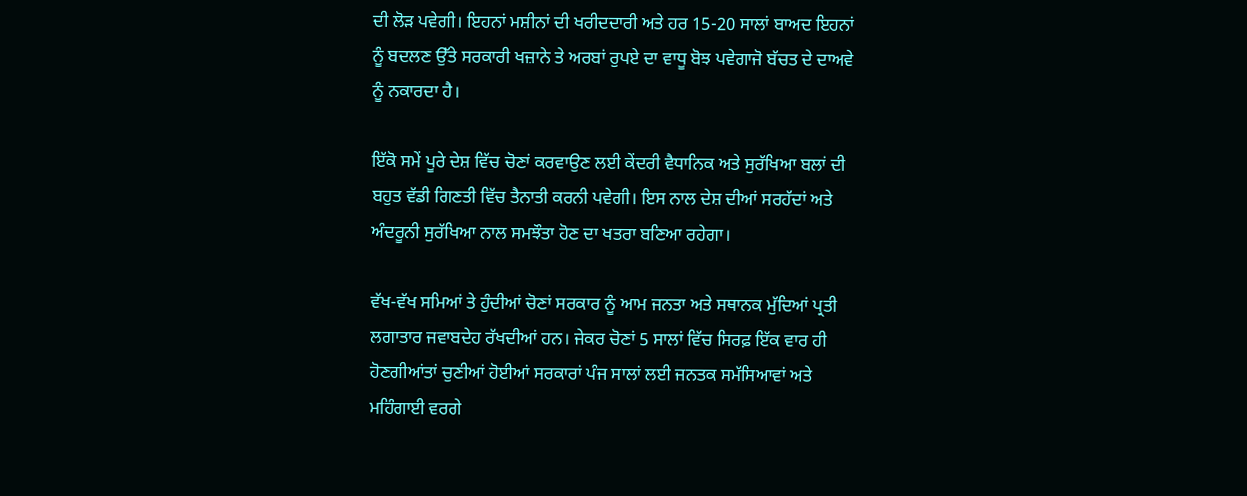ਦੀ ਲੋੜ ਪਵੇਗੀ। ਇਹਨਾਂ ਮਸ਼ੀਨਾਂ ਦੀ ਖਰੀਦਦਾਰੀ ਅਤੇ ਹਰ 15-20 ਸਾਲਾਂ ਬਾਅਦ ਇਹਨਾਂ ਨੂੰ ਬਦਲਣ ਉੱਤੇ ਸਰਕਾਰੀ ਖਜ਼ਾਨੇ ਤੇ ਅਰਬਾਂ ਰੁਪਏ ਦਾ ਵਾਧੂ ਬੋਝ ਪਵੇਗਾਜੋ ਬੱਚਤ ਦੇ ਦਾਅਵੇ ਨੂੰ ਨਕਾਰਦਾ ਹੈ।

ਇੱਕੋ ਸਮੇਂ ਪੂਰੇ ਦੇਸ਼ ਵਿੱਚ ਚੋਣਾਂ ਕਰਵਾਉਣ ਲਈ ਕੇਂਦਰੀ ਵੈਧਾਨਿਕ ਅਤੇ ਸੁਰੱਖਿਆ ਬਲਾਂ ਦੀ ਬਹੁਤ ਵੱਡੀ ਗਿਣਤੀ ਵਿੱਚ ਤੈਨਾਤੀ ਕਰਨੀ ਪਵੇਗੀ। ਇਸ ਨਾਲ ਦੇਸ਼ ਦੀਆਂ ਸਰਹੱਦਾਂ ਅਤੇ ਅੰਦਰੂਨੀ ਸੁਰੱਖਿਆ ਨਾਲ ਸਮਝੌਤਾ ਹੋਣ ਦਾ ਖਤਰਾ ਬਣਿਆ ਰਹੇਗਾ।

ਵੱਖ-ਵੱਖ ਸਮਿਆਂ ਤੇ ਹੁੰਦੀਆਂ ਚੋਣਾਂ ਸਰਕਾਰ ਨੂੰ ਆਮ ਜਨਤਾ ਅਤੇ ਸਥਾਨਕ ਮੁੱਦਿਆਂ ਪ੍ਰਤੀ ਲਗਾਤਾਰ ਜਵਾਬਦੇਹ ਰੱਖਦੀਆਂ ਹਨ। ਜੇਕਰ ਚੋਣਾਂ 5 ਸਾਲਾਂ ਵਿੱਚ ਸਿਰਫ਼ ਇੱਕ ਵਾਰ ਹੀ ਹੋਣਗੀਆਂਤਾਂ ਚੁਣੀਆਂ ਹੋਈਆਂ ਸਰਕਾਰਾਂ ਪੰਜ ਸਾਲਾਂ ਲਈ ਜਨਤਕ ਸਮੱਸਿਆਵਾਂ ਅਤੇ ਮਹਿੰਗਾਈ ਵਰਗੇ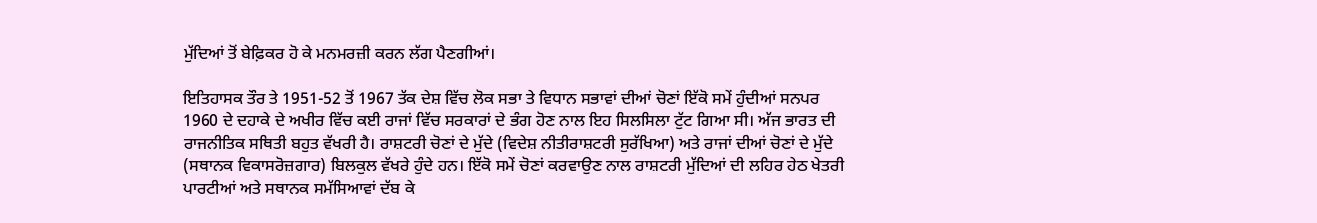ਮੁੱਦਿਆਂ ਤੋਂ ਬੇਫ਼ਿਕਰ ਹੋ ਕੇ ਮਨਮਰਜ਼ੀ ਕਰਨ ਲੱਗ ਪੈਣਗੀਆਂ।

ਇਤਿਹਾਸਕ ਤੌਰ ਤੇ 1951-52 ਤੋਂ 1967 ਤੱਕ ਦੇਸ਼ ਵਿੱਚ ਲੋਕ ਸਭਾ ਤੇ ਵਿਧਾਨ ਸਭਾਵਾਂ ਦੀਆਂ ਚੋਣਾਂ ਇੱਕੋ ਸਮੇਂ ਹੁੰਦੀਆਂ ਸਨਪਰ 1960 ਦੇ ਦਹਾਕੇ ਦੇ ਅਖੀਰ ਵਿੱਚ ਕਈ ਰਾਜਾਂ ਵਿੱਚ ਸਰਕਾਰਾਂ ਦੇ ਭੰਗ ਹੋਣ ਨਾਲ ਇਹ ਸਿਲਸਿਲਾ ਟੁੱਟ ਗਿਆ ਸੀ। ਅੱਜ ਭਾਰਤ ਦੀ ਰਾਜਨੀਤਿਕ ਸਥਿਤੀ ਬਹੁਤ ਵੱਖਰੀ ਹੈ। ਰਾਸ਼ਟਰੀ ਚੋਣਾਂ ਦੇ ਮੁੱਦੇ (ਵਿਦੇਸ਼ ਨੀਤੀਰਾਸ਼ਟਰੀ ਸੁਰੱਖਿਆ) ਅਤੇ ਰਾਜਾਂ ਦੀਆਂ ਚੋਣਾਂ ਦੇ ਮੁੱਦੇ (ਸਥਾਨਕ ਵਿਕਾਸਰੋਜ਼ਗਾਰ) ਬਿਲਕੁਲ ਵੱਖਰੇ ਹੁੰਦੇ ਹਨ। ਇੱਕੋ ਸਮੇਂ ਚੋਣਾਂ ਕਰਵਾਉਣ ਨਾਲ ਰਾਸ਼ਟਰੀ ਮੁੱਦਿਆਂ ਦੀ ਲਹਿਰ ਹੇਠ ਖੇਤਰੀ ਪਾਰਟੀਆਂ ਅਤੇ ਸਥਾਨਕ ਸਮੱਸਿਆਵਾਂ ਦੱਬ ਕੇ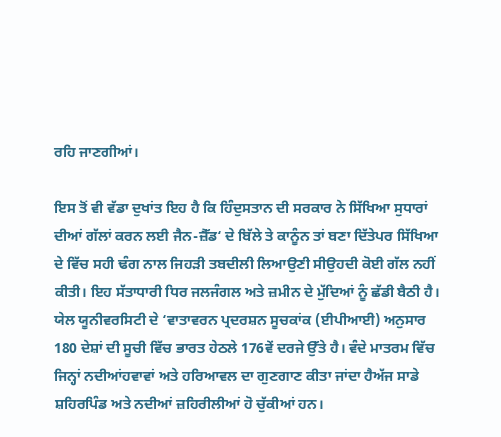ਰਹਿ ਜਾਣਗੀਆਂ।

ਇਸ ਤੋਂ ਵੀ ਵੱਡਾ ਦੁਖਾਂਤ ਇਹ ਹੈ ਕਿ ਹਿੰਦੁਸਤਾਨ ਦੀ ਸਰਕਾਰ ਨੇ ਸਿੱਖਿਆ ਸੁਧਾਰਾਂ ਦੀਆਂ ਗੱਲਾਂ ਕਰਨ ਲਈ ਜੈਨ-ਜ਼ੈੱਡ‘ ਦੇ ਬਿੱਲੇ ਤੇ ਕਾਨੂੰਨ ਤਾਂ ਬਣਾ ਦਿੱਤੇਪਰ ਸਿੱਖਿਆ ਦੇ ਵਿੱਚ ਸਹੀ ਢੰਗ ਨਾਲ ਜਿਹੜੀ ਤਬਦੀਲੀ ਲਿਆਉਣੀ ਸੀਉਹਦੀ ਕੋਈ ਗੱਲ ਨਹੀਂ ਕੀਤੀ। ਇਹ ਸੱਤਾਧਾਰੀ ਧਿਰ ਜਲਜੰਗਲ ਅਤੇ ਜ਼ਮੀਨ ਦੇ ਮੁੱਦਿਆਂ ਨੂੰ ਛੱਡੀ ਬੈਠੀ ਹੈ। ਯੇਲ ਯੂਨੀਵਰਸਿਟੀ ਦੇ ‘ਵਾਤਾਵਰਨ ਪ੍ਰਦਰਸ਼ਨ ਸੂਚਕਾਂਕ (ਈਪੀਆਈ) ਅਨੁਸਾਰ 180 ਦੇਸ਼ਾਂ ਦੀ ਸੂਚੀ ਵਿੱਚ ਭਾਰਤ ਹੇਠਲੇ 176ਵੇਂ ਦਰਜੇ ਉੱਤੇ ਹੈ। ਵੰਦੇ ਮਾਤਰਮ ਵਿੱਚ ਜਿਨ੍ਹਾਂ ਨਦੀਆਂਹਵਾਵਾਂ ਅਤੇ ਹਰਿਆਵਲ ਦਾ ਗੁਣਗਾਣ ਕੀਤਾ ਜਾਂਦਾ ਹੈਅੱਜ ਸਾਡੇ ਸ਼ਹਿਰਪਿੰਡ ਅਤੇ ਨਦੀਆਂ ਜ਼ਹਿਰੀਲੀਆਂ ਹੋ ਚੁੱਕੀਆਂ ਹਨ।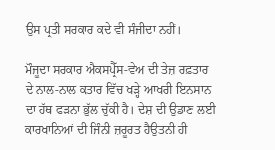ਉਸ ਪ੍ਰਤੀ ਸਰਕਾਰ ਕਦੇ ਵੀ ਸੰਜੀਦਾ ਨਹੀਂ।

ਮੌਜੂਦਾ ਸਰਕਾਰ ਐਕਸਪ੍ਰੈੱਸ-ਵੇਅ ਦੀ ਤੇਜ਼ ਰਫ਼ਤਾਰ ਦੇ ਨਾਲ-ਨਾਲ ਕਤਾਰ ਵਿੱਚ ਖੜ੍ਹੇ ਆਖਰੀ ਇਨਸਾਨ ਦਾ ਹੱਥ ਫੜਨਾ ਭੁੱਲ ਚੁੱਕੀ ਹੈ। ਦੇਸ਼ ਦੀ ਉਡਾਣ ਲਈ ਕਾਰਖਾਨਿਆਂ ਦੀ ਜਿੰਨੀ ਜ਼ਰੂਰਤ ਹੈਉਤਨੀ ਹੀ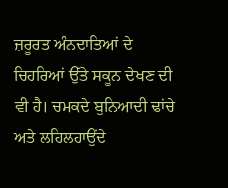ਜ਼ਰੂਰਤ ਅੰਨਦਾਤਿਆਂ ਦੇ ਚਿਹਰਿਆਂ ਉੱਤੇ ਸਕੂਨ ਦੇਖਣ ਦੀ ਵੀ ਹੈ। ਚਮਕਦੇ ਬੁਨਿਆਦੀ ਢਾਂਚੇ ਅਤੇ ਲਹਿਲਹਾਉਂਦੇ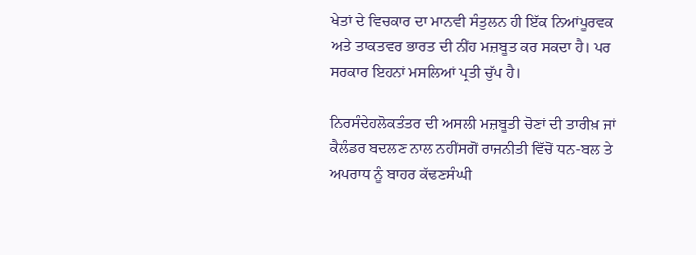ਖੇਤਾਂ ਦੇ ਵਿਚਕਾਰ ਦਾ ਮਾਨਵੀ ਸੰਤੁਲਨ ਹੀ ਇੱਕ ਨਿਆਂਪੂਰਵਕ ਅਤੇ ਤਾਕਤਵਰ ਭਾਰਤ ਦੀ ਨੀਂਹ ਮਜ਼ਬੂਤ ਕਰ ਸਕਦਾ ਹੈ। ਪਰ ਸਰਕਾਰ ਇਹਨਾਂ ਮਸਲਿਆਂ ਪ੍ਰਤੀ ਚੁੱਪ ਹੈ।

ਨਿਰਸੰਦੇਹਲੋਕਤੰਤਰ ਦੀ ਅਸਲੀ ਮਜ਼ਬੂਤੀ ਚੋਣਾਂ ਦੀ ਤਾਰੀਖ਼ ਜਾਂ ਕੈਲੰਡਰ ਬਦਲਣ ਨਾਲ ਨਹੀਂਸਗੋਂ ਰਾਜਨੀਤੀ ਵਿੱਚੋਂ ਧਨ-ਬਲ ਤੇ ਅਪਰਾਧ ਨੂੰ ਬਾਹਰ ਕੱਢਣਸੰਘੀ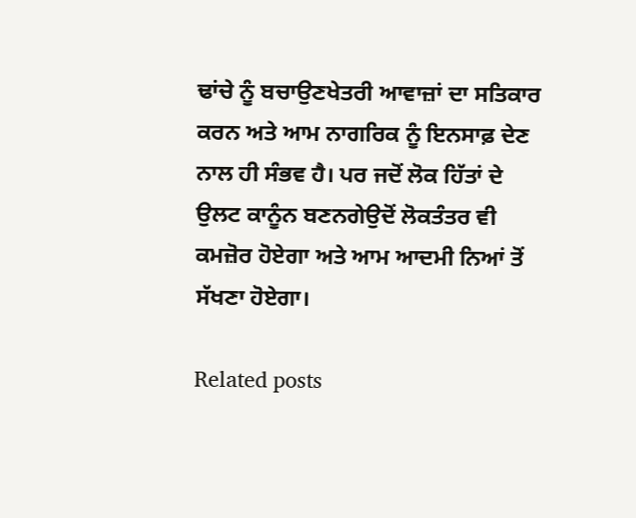ਢਾਂਚੇ ਨੂੰ ਬਚਾਉਣਖੇਤਰੀ ਆਵਾਜ਼ਾਂ ਦਾ ਸਤਿਕਾਰ ਕਰਨ ਅਤੇ ਆਮ ਨਾਗਰਿਕ ਨੂੰ ਇਨਸਾਫ਼ ਦੇਣ ਨਾਲ ਹੀ ਸੰਭਵ ਹੈ। ਪਰ ਜਦੋਂ ਲੋਕ ਹਿੱਤਾਂ ਦੇ ਉਲਟ ਕਾਨੂੰਨ ਬਣਨਗੇਉਦੋਂ ਲੋਕਤੰਤਰ ਵੀ ਕਮਜ਼ੋਰ ਹੋਏਗਾ ਅਤੇ ਆਮ ਆਦਮੀ ਨਿਆਂ ਤੋਂ ਸੱਖਣਾ ਹੋਏਗਾ।

Related posts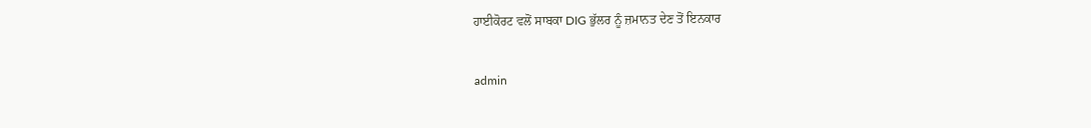ਹਾਈਕੋਰਟ ਵਲੋਂ ਸਾਬਕਾ DIG ਭੁੱਲਰ ਨੂੰ ਜ਼ਮਾਨਤ ਦੇਣ ਤੋਂ ਇਨਕਾਰ

admin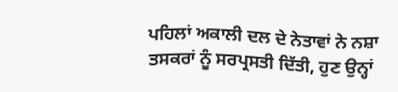ਪਹਿਲਾਂ ਅਕਾਲੀ ਦਲ ਦੇ ਨੇਤਾਵਾਂ ਨੇ ਨਸ਼ਾ ਤਸਕਰਾਂ ਨੂੰ ਸਰਪ੍ਰਸਤੀ ਦਿੱਤੀ, ਹੁਣ ਉਨ੍ਹਾਂ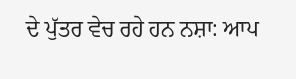ਦੇ ਪੁੱਤਰ ਵੇਚ ਰਹੇ ਹਨ ਨਸ਼ਾ: ਆਪ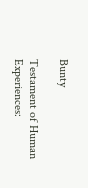Bunty

Testament of Human Experiences: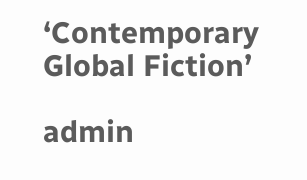‘Contemporary Global Fiction’

admin